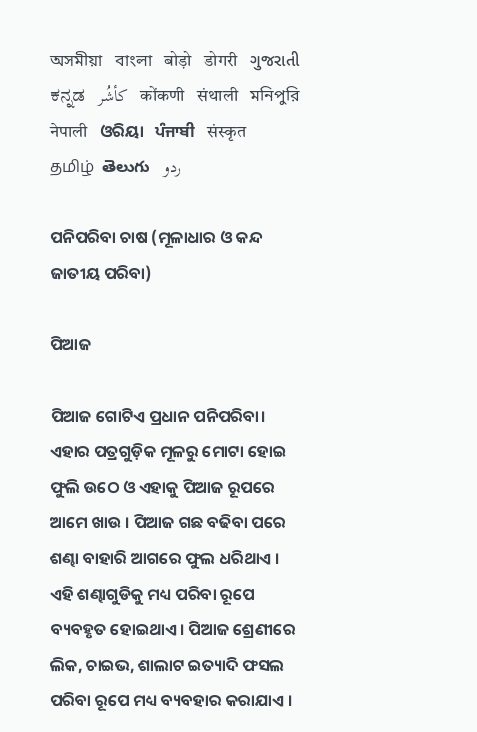অসমীয়া   বাংলা   बोड़ो   डोगरी   ગુજરાતી   ಕನ್ನಡ   كأشُر   कोंकणी   संथाली   মনিপুরি   नेपाली   ଓରିୟା   ਪੰਜਾਬੀ   संस्कृत   தமிழ்  తెలుగు   ردو

ପନିପରିବା ଚାଷ (ମୂଳାଧାର ଓ କନ୍ଦ ଜାତୀୟ ପରିବା)

ପିଆଜ

ପିଆଜ ଗୋଟିଏ ପ୍ରଧାନ ପନିପରିବା। ଏହାର ପତ୍ରଗୁଡ଼ିକ ମୂଳରୁ ମୋଟା ହୋଇ ଫୁଲି ଉଠେ ଓ ଏହାକୁ ପିଆଜ ରୂପରେ ଆମେ ଖାଉ । ପିଆଜ ଗଛ ବଢିବା ପରେ ଶଣ୍ଢା ବାହାରି ଆଗରେ ଫୁଲ ଧରିଥାଏ । ଏହି ଶଣ୍ଢାଗୁଡିକୁ ମଧ୍ୟ ପରିବା ରୂପେ ବ୍ୟବହୃତ ହୋଇଥାଏ। ପିଆଜ ଶ୍ରେଣୀରେ ଲିକ, ଚାଇଭ, ଶାଲାଟ ଇତ୍ୟାଦି ଫସଲ ପରିବା ରୂପେ ମଧ୍ୟ ବ୍ୟବହାର କରାଯାଏ ।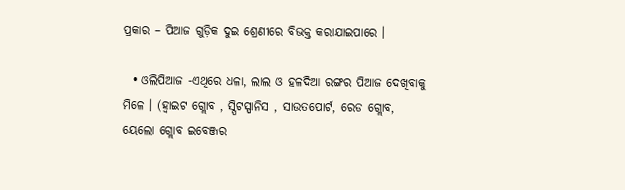ପ୍ରକାର – ପିଆଜ ଗୁଡ଼ିକ ଦୁଇ ଶ୍ରେଣୀରେ ବିଭକ୍ତ କରାଯାଇପାରେ ।

  • ଓଲିପିଆଜ -ଏଥିରେ ଧଳା, ଲାଲ ଓ ହଳଦିଆ ରଙ୍ଗର ପିଆଜ ଦେଖିବାକୁ ମିଳେ । (ହ୍ଵାଇଟ ଗ୍ଲୋବ , ସ୍ପିଟସ୍ପାନିସ , ସାଉତପୋର୍ଟ, ରେଡ ଗ୍ଲୋବ, ୟେଲୋ ଗ୍ଲୋବ ଇବେଞ୍ଜର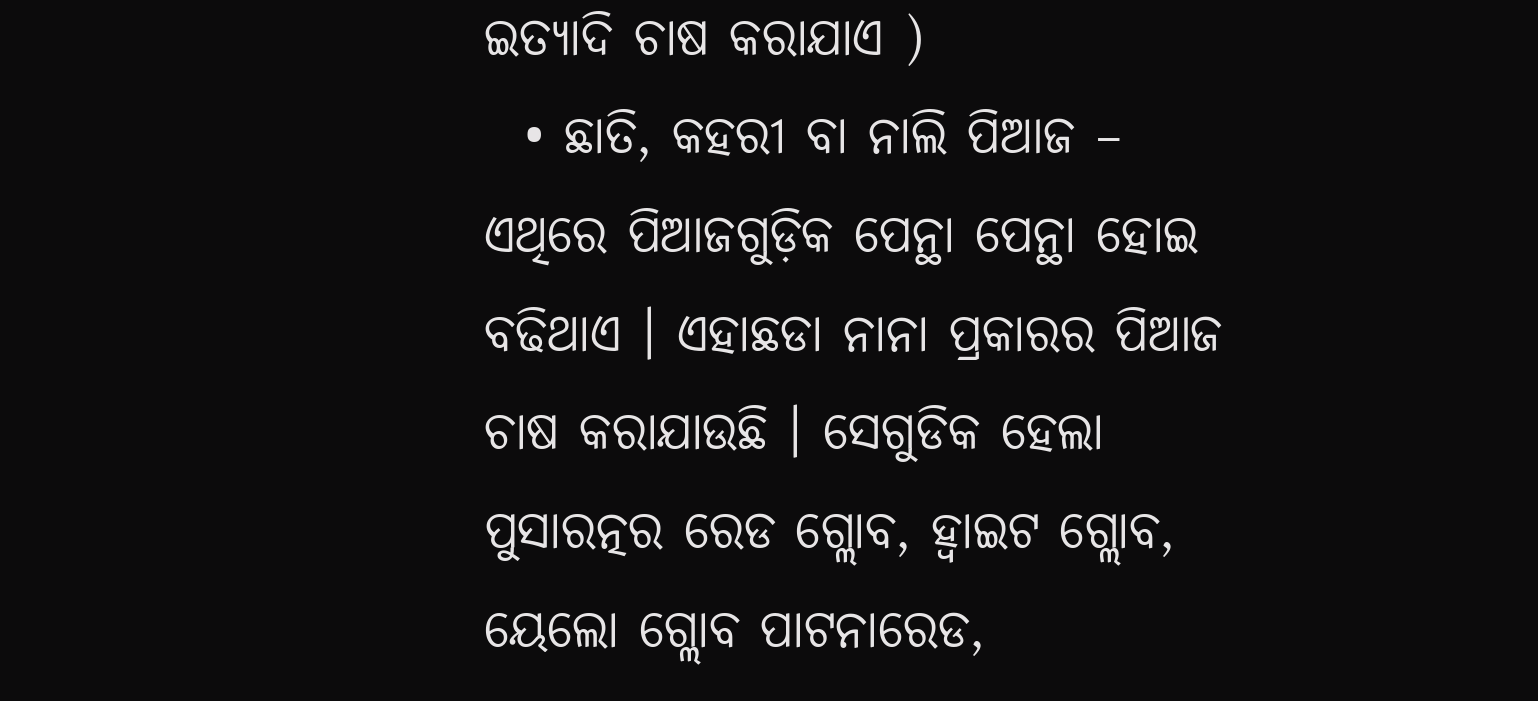ଇତ୍ୟାଦି ଚାଷ କରାଯାଏ )
  • ଛାତି, କହରୀ ବା ନାଲି ପିଆଜ – ଏଥିରେ ପିଆଜଗୁଡ଼ିକ ପେନ୍ଥା ପେନ୍ଥା ହୋଇ ବଢିଥାଏ । ଏହାଛଡା ନାନା ପ୍ରକାରର ପିଆଜ ଚାଷ କରାଯାଉଛି । ସେଗୁଡିକ ହେଲା ପୁସାରତ୍ନର ରେଡ ଗ୍ଲୋବ, ହ୍ଵାଇଟ ଗ୍ଲୋବ, ୟେଲୋ ଗ୍ଲୋବ ପାଟନାରେଡ,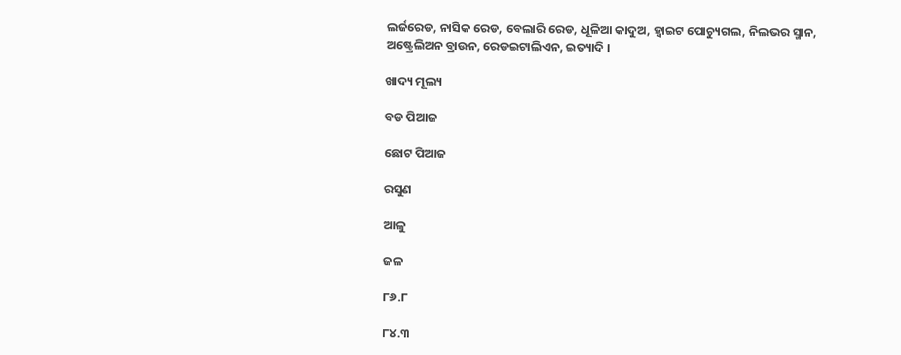ଲର୍ଜରେଡ, ନାସିକ ରେଡ, ବେଲାରି ରେଡ, ଧୂଳିଆ କାଦୁଅ, ହ୍ଵାଇଟ ପୋଚ୍ୟୁଗଲ, ନିଲଭର ସ୍ମାନ, ଅଷ୍ଟ୍ରେଲିଅନ ବ୍ରାଉନ, ରେଡଇଟାଲିଏନ, ଇତ୍ୟାଦି ।

ଖାଦ୍ୟ ମୂଲ୍ୟ

ବଡ ପିଆଜ

ଛୋଟ ପିଆଜ

ରସୁଣ

ଆଳୁ

ଜଳ

୮୬.୮

୮୪.୩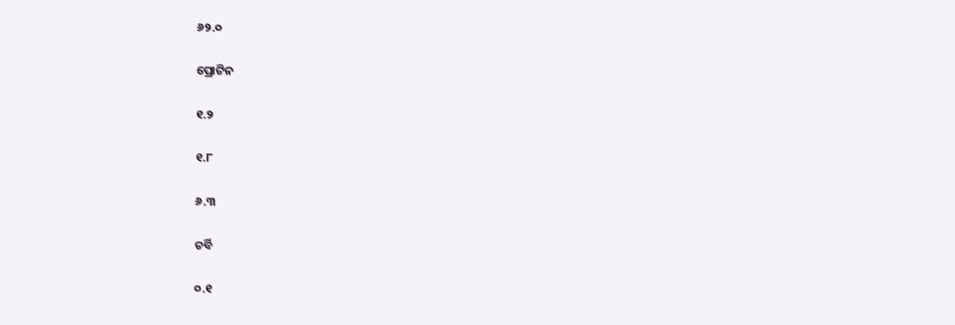୬୨.୦

ପ୍ରୋଟିନ

୧.୨

୧.୮

୬.୩

ଚର୍ବି

୦.୧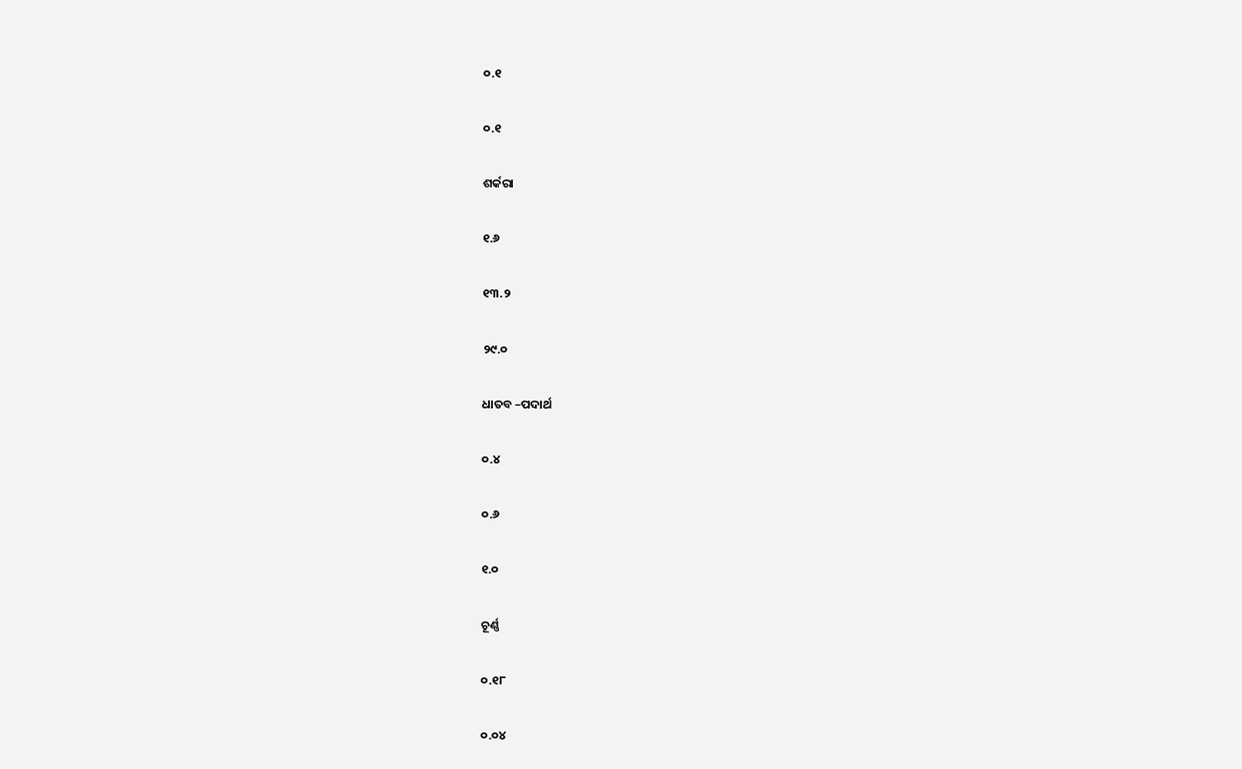୦.୧

୦.୧

ଶର୍କରା

୧.୬

୧୩.୨

୨୯.୦

ଧାତବ –ପଦାର୍ଥ

୦.୪

୦.୬

୧.୦

ଚୂର୍ଣ୍ଣ

୦.୧୮

୦.୦୪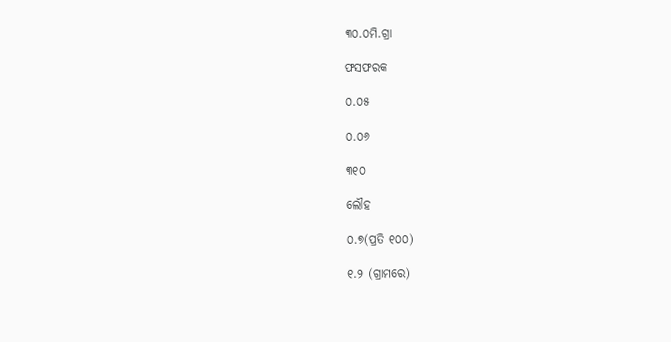୩୦.୦ମି.ଗ୍ରା

ଫସଫରକ

୦.୦୫

୦.୦୬

୩୧୦

ଲୌହ

୦.୭(ପ୍ରତି ୧୦୦)

୧.୨ (ଗ୍ରାମରେ)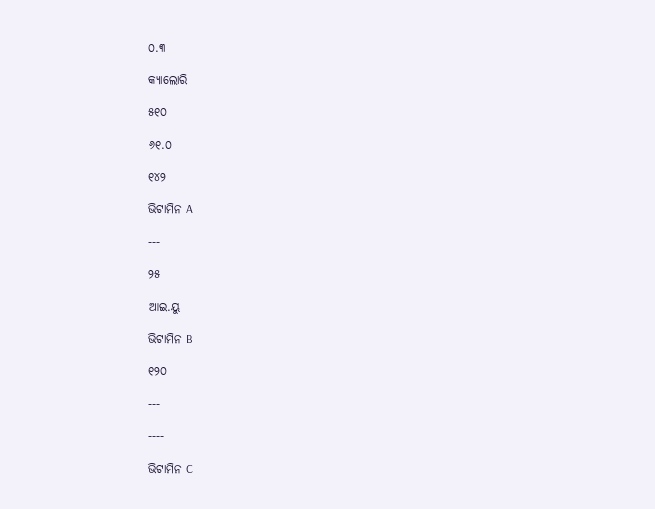୦.୩

କ୍ୟାଲୋରି

୫୧୦

୬୧.୦

୧୪୨

ଭିଟାମିନ A

---

୨୫

ଆଇ.ୟୁ

ଭିଟାମିନ B

୧୨୦

---

----

ଭିଟାମିନ C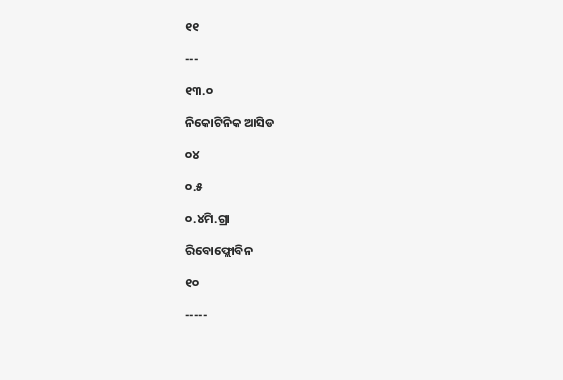୧୧

---

୧୩.୦

ନିକୋଟିନିକ ଆସିଡ

୦୪

୦.୫

୦.୪ମି.ଗ୍ରା

ରିବୋଫ୍ଲୋବିନ

୧୦

-----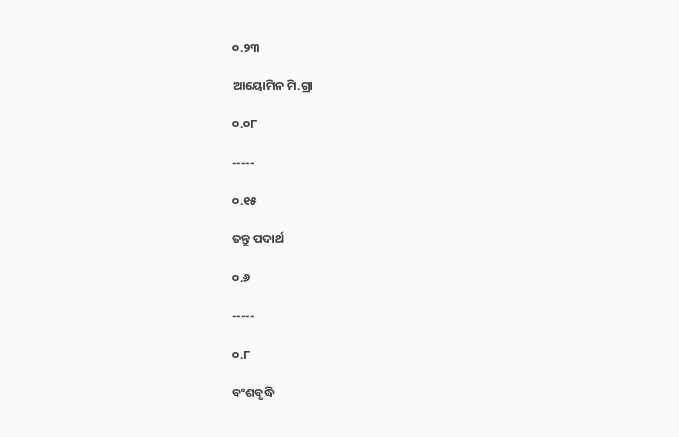୦.୨୩

ଆୟୋମିନ ମି.ଗ୍ରା

୦.୦୮

-----

୦.୧୫

ତନ୍ତୁ ପଦାର୍ଥ

୦.୬

-----

୦.୮

ବଂଶବୃଦ୍ଧି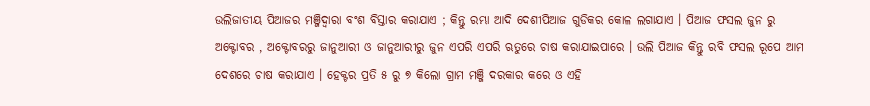ଉଲିଜାତୀୟ ପିଆଜର ମଞ୍ଜିଦ୍ଵାରା ବଂଶ ବିସ୍ତାର କରାଯାଏ ; କିନ୍ତୁ ରମ୍ଭା ଆଦି ଦେଶୀପିଆଜ ଗୁଡିକର କୋଳ ଲଗାଯାଏ । ପିଆଜ ଫସଲ ଜୁନ ରୁ ଅକ୍ଟୋବର , ଅକ୍ଟୋବରରୁ ଜାନୁଆରୀ ଓ ଜାନୁଆରୀରୁ ଜୁନ ଏପରି ଏପରି ଋତୁରେ ଚାଷ କରାଯାଇପାରେ । ଉଲି ପିଆଜ କିନ୍ତୁ ରବି ଫସଲ ରୂପେ ଆମ ଦେଶରେ ଚାଷ କରାଯାଏ । ହେକ୍ଟର ପ୍ରତି ୫ ରୁ ୭ କିଲୋ ଗ୍ରାମ ମଞ୍ଜି ଦରକାର କରେ ଓ ଏହି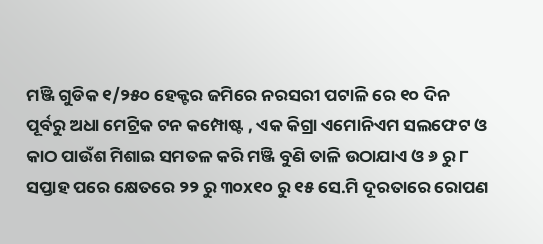ମଞ୍ଜି ଗୁଡିକ ୧/୨୫୦ ହେକ୍ଟର ଜମିରେ ନରସରୀ ପଟାଳି ରେ ୧୦ ଦିନ ପୂର୍ବରୁ ଅଧା ମେଟ୍ରିକ ଟନ କମ୍ପୋଷ୍ଟ , ଏକ କିଗ୍ରା ଏମୋନିଏମ ସଲଫେଟ ଓ କାଠ ପାଉଁଶ ମିଶାଇ ସମତଳ କରି ମଞ୍ଜି ବୁଣି ତାଳି ଉଠାଯାଏ ଓ ୬ ରୁ ୮ ସପ୍ତାହ ପରେ କ୍ଷେତରେ ୨୨ ରୁ ୩୦x୧୦ ରୁ ୧୫ ସେ.ମି ଦୂରତାରେ ରୋପଣ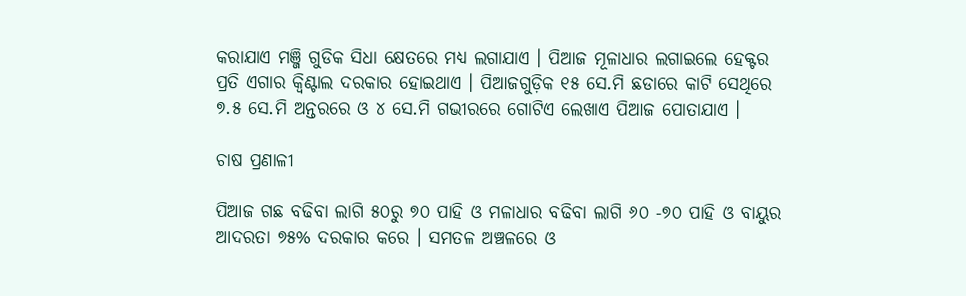କରାଯାଏ ମଞ୍ଜି ଗୁଡିକ ସିଧା କ୍ଷେତରେ ମଧ୍ୟ ଲଗାଯାଏ । ପିଆଜ ମୂଳାଧାର ଲଗାଇଲେ ହେକ୍ଟର ପ୍ରତି ଏଗାର କ୍ଵିଣ୍ଟାଲ ଦରକାର ହୋଇଥାଏ । ପିଆଜଗୁଡ଼ିକ ୧୫ ସେ.ମି ଛଡାରେ କାଟି ସେଥିରେ ୭.୫ ସେ.ମି ଅନ୍ତରରେ ଓ ୪ ସେ.ମି ଗଭୀରରେ ଗୋଟିଏ ଲେଖାଏ ପିଆଜ ପୋତାଯାଏ ।

ଚାଷ ପ୍ରଣାଳୀ

ପିଆଜ ଗଛ ବଢିବା ଲାଗି ୫୦ରୁ ୭୦ ପାହି ଓ ମଳାଧାର ବଢିବା ଲାଗି ୬୦ -୭୦ ପାହି ଓ ବାୟୁର ଆଦରତା ୭୫% ଦରକାର କରେ । ସମତଳ ଅଞ୍ଚଳରେ ଓ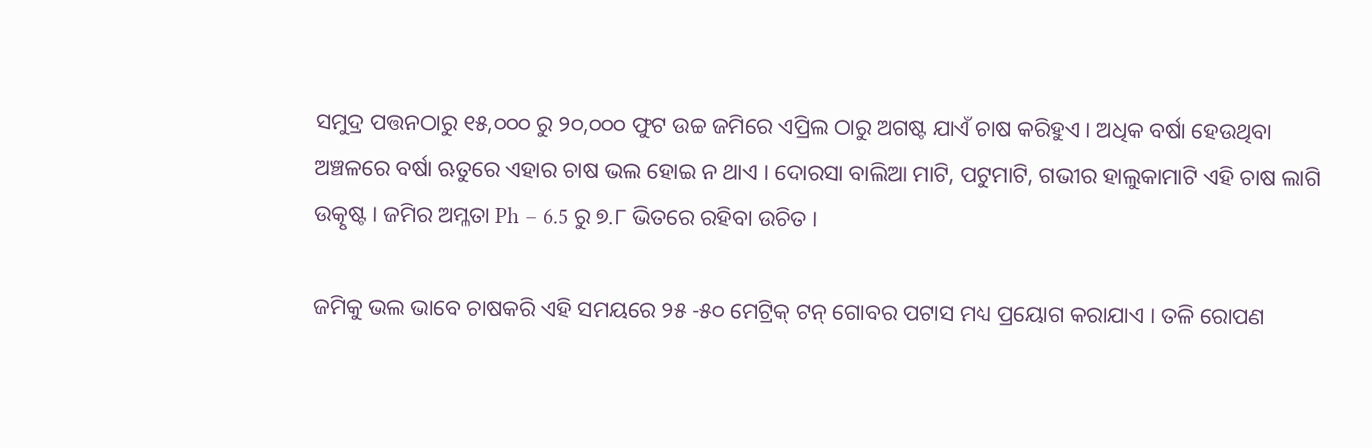ସମୁଦ୍ର ପତ୍ତନଠାରୁ ୧୫,୦୦୦ ରୁ ୨୦,୦୦୦ ଫୁଟ ଉଚ୍ଚ ଜମିରେ ଏପ୍ରିଲ ଠାରୁ ଅଗଷ୍ଟ ଯାଏଁ ଚାଷ କରିହୁଏ । ଅଧିକ ବର୍ଷା ହେଉଥିବା ଅଞ୍ଚଳରେ ବର୍ଷା ଋତୁରେ ଏହାର ଚାଷ ଭଲ ହୋଇ ନ ଥାଏ । ଦୋରସା ବାଲିଆ ମାଟି, ପଟୁମାଟି, ଗଭୀର ହାଲୁକାମାଟି ଏହି ଚାଷ ଲାଗି ଉତ୍କୃଷ୍ଟ । ଜମିର ଅମ୍ଳତା Ph – 6.5 ରୁ ୭.୮ ଭିତରେ ରହିବା ଉଚିତ ।

ଜମିକୁ ଭଲ ଭାବେ ଚାଷକରି ଏହି ସମୟରେ ୨୫ -୫୦ ମେଟ୍ରିକ୍ ଟନ୍ ଗୋବର ପଟାସ ମଧ୍ୟ ପ୍ରୟୋଗ କରାଯାଏ । ତଳି ରୋପଣ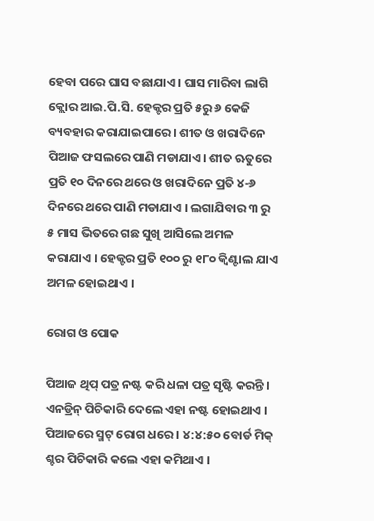ହେବା ପରେ ଘାସ ବଛାଯାଏ । ଘାସ ମାରିବା ଲାଗି କ୍ଲୋର ଆଇ.ପି.ସି. ହେକ୍ଟର ପ୍ରତି ୫ରୁ ୬ କେଜି ବ୍ୟବହାର କରାଯାଇପାରେ । ଶୀତ ଓ ଖରାଦିନେ ପିଆଜ ଫସଲରେ ପାଣି ମଡାଯାଏ। ଶୀତ ଋତୁରେ ପ୍ରତି ୧୦ ଦିନରେ ଥରେ ଓ ଖରାଦିନେ ପ୍ରତି ୪-୬ ଦିନରେ ଥରେ ପାଣି ମଡାଯାଏ । ଲଗାଯିବାର ୩ ରୁ ୫ ମାସ ଭିତରେ ଗଛ ସୁଖି ଆସିଲେ ଅମଳ କରାଯାଏ । ହେକ୍ଟର ପ୍ରତି ୧୦୦ ରୁ ୧୮୦ କ୍ଵିଣ୍ଟାଲ ଯାଏ ଅମଳ ହୋଇଥାଏ ।

ରୋଗ ଓ ପୋକ

ପିଆଜ ଥିପ୍ ପତ୍ର ନଷ୍ଟ କରି ଧଳା ପତ୍ର ସୃଷ୍ଟି କରନ୍ତି । ଏନଡ୍ରିନ୍ ପିଚିକାରି ଦେଲେ ଏହା ନଷ୍ଟ ହୋଇଥାଏ । ପିଆଜରେ ସ୍ମଟ୍ ରୋଗ ଧରେ । ୪:୪:୫୦ ବୋର୍ଡ ମିକ୍ ଶ୍ଚର ପିଚିକାରି କଲେ ଏହା କମିଥାଏ ।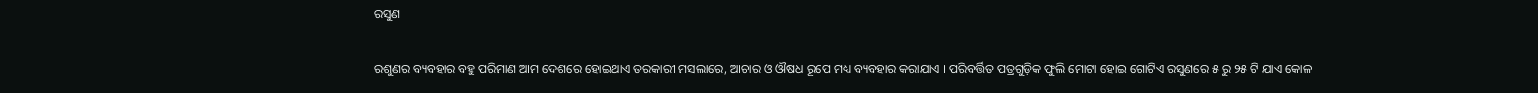ରସୁଣ

ରଶୁଣର ବ୍ୟବହାର ବହୁ ପରିମାଣ ଆମ ଦେଶରେ ହୋଇଥାଏ ତରକାରୀ ମସଲାରେ, ଆଚାର ଓ ଔଷଧ ରୂପେ ମଧ୍ୟ ବ୍ୟବହାର କରାଯାଏ । ପରିବର୍ତ୍ତିତ ପତ୍ରଗୁଡ଼ିକ ଫୁଲି ମୋଟା ହୋଇ ଗୋଟିଏ ରସୁଣରେ ୫ ରୁ ୨୫ ଟି ଯାଏ କୋଳ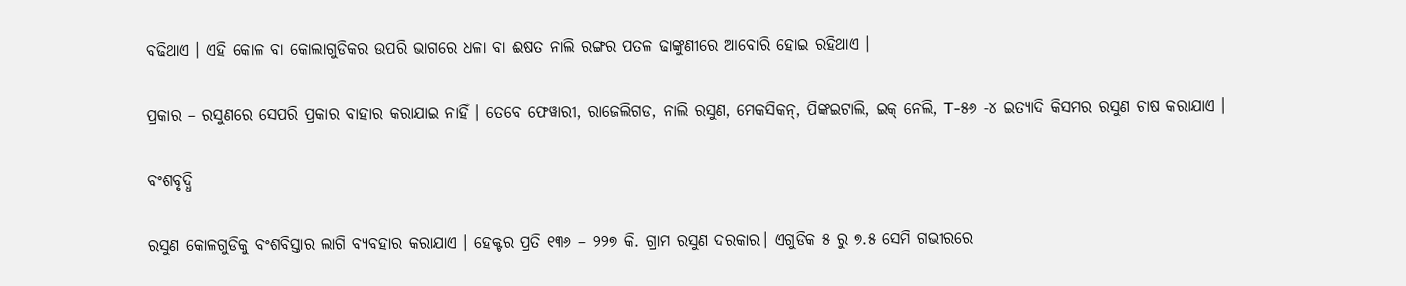ବଢିଥାଏ । ଏହି କୋଳ ବା କୋଲାଗୁଡିକର ଉପରି ଭାଗରେ ଧଳା ବା ଈଷତ ନାଲି ରଙ୍ଗର ପତଳ ଢାଙ୍କୁଣୀରେ ଆବୋରି ହୋଇ ରହିଥାଏ ।

ପ୍ରକାର – ରସୁଣରେ ସେପରି ପ୍ରକାର ବାହାର କରାଯାଇ ନାହିଁ । ତେବେ ଫେୱାରୀ, ରାଜେଲିଗଡ, ନାଲି ରସୁଣ, ମେକସିକନ୍, ପିଙ୍କଇଟାଲି, ଇକ୍ ନେଲି, T-୫୬ -୪ ଇତ୍ୟାଦି କିସମର ରସୁଣ ଚାଷ କରାଯାଏ ।

ବଂଶବୃଦ୍ଧି

ରସୁଣ କୋଳଗୁଡିକୁ ବଂଶବିସ୍ତାର ଲାଗି ବ୍ୟବହାର କରାଯାଏ । ହେକ୍ଟର ପ୍ରତି ୧୩୬ – ୨୨୭ କି. ଗ୍ରାମ ରସୁଣ ଦରକାର। ଏଗୁଡିକ ୫ ରୁ ୭.୫ ସେମି ଗଭୀରରେ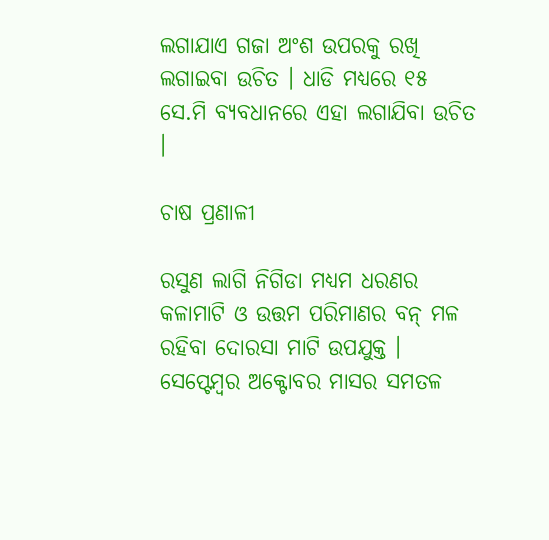ଲଗାଯାଏ ଗଜା ଅଂଶ ଉପରକୁ ରଖି ଲଗାଇବା ଉଚିତ । ଧାଡି ମଧ୍ୟରେ ୧୫ ସେ.ମି ବ୍ୟବଧାନରେ ଏହା ଲଗାଯିବା ଉଚିତ ।

ଚାଷ ପ୍ରଣାଳୀ

ରସୁଣ ଲାଗି ନିଗିଡା ମଧ୍ୟମ ଧରଣର କଳାମାଟି ଓ ଉତ୍ତମ ପରିମାଣର ବନ୍ ମଳ ରହିବା ଦୋରସା ମାଟି ଉପଯୁକ୍ତ । ସେପ୍ଟେମ୍ବର ଅକ୍ଟୋବର ମାସର ସମତଳ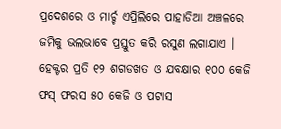ପ୍ରଦେଶରେ ଓ ମାର୍ଚ୍ଚ ଏପ୍ରିଲିରେ ପାହାଡିଆ ଅଞ୍ଚଳରେ ଜମିକୁ ଭଲଭାବେ ପ୍ରସ୍ତୁତ କରି ରସୁଣ ଲଗାଯାଏ । ହେକ୍ଟର ପ୍ରତି ୧୨ ଶଗଡଖତ ଓ ଯବକ୍ଷାର ୧୦୦ କେଜି ଫସ୍ ଫରସ ୫୦ କେଜି ଓ ପଟାସ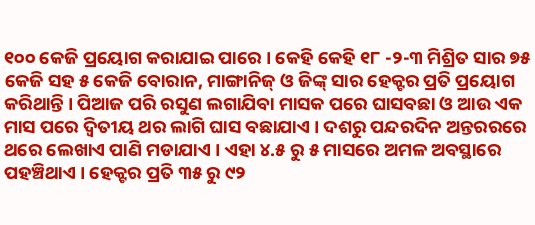୧୦୦ କେଜି ପ୍ରୟୋଗ କରାଯାଇ ପାରେ । କେହି କେହି ୧୮ -୨-୩ ମିଶ୍ରିତ ସାର ୭୫ କେଜି ସହ ୫ କେଜି ବୋରାନ, ମାଙ୍ଗାନିଜ୍ ଓ ଜିଙ୍କ୍ ସାର ହେକ୍ଟର ପ୍ରତି ପ୍ରୟୋଗ କରିଥାନ୍ତି । ପିଆଜ ପରି ରସୁଣ ଲଗାଯିବା ମାସକ ପରେ ଘାସବଛା ଓ ଆଉ ଏକ ମାସ ପରେ ଦ୍ଵିତୀୟ ଥର ଲାଗି ଘାସ ବଛାଯାଏ । ଦଶରୁ ପନ୍ଦରଦିନ ଅନ୍ତରରରେ ଥରେ ଲେଖାଏ ପାଣି ମଡାଯାଏ । ଏହା ୪.୫ ରୁ ୫ ମାସରେ ଅମଳ ଅବସ୍ଥାରେ ପହଞ୍ଚିଥାଏ । ହେକ୍ଟର ପ୍ରତି ୩୫ ରୁ ୯୨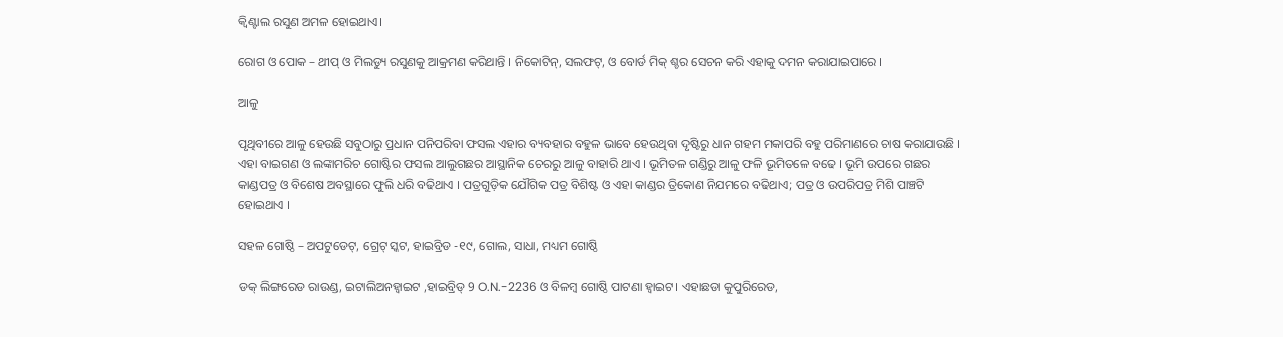କ୍ଵିଣ୍ଟାଲ ରସୁଣ ଅମଳ ହୋଇଥାଏ।

ରୋଗ ଓ ପୋକ – ଥୀପ୍ ଓ ମିଲଡ୍ୟୁ ରସୁଣକୁ ଆକ୍ରମଣ କରିଥାନ୍ତି । ନିକୋଟିନ୍, ସଲଫଟ୍, ଓ ବୋର୍ଡ ମିକ୍ ଶ୍ଚର ସେଚନ କରି ଏହାକୁ ଦମନ କରାଯାଇପାରେ ।

ଆଳୁ

ପୃଥିବୀରେ ଆଳୁ ହେଉଛି ସବୁଠାରୁ ପ୍ରଧାନ ପନିପରିବା ଫସଲ ଏହାର ବ୍ୟବହାର ବହୁଳ ଭାବେ ହେଉଥିବା ଦୃଷ୍ଟିରୁ ଧାନ ଗହମ ମକାପରି ବହୁ ପରିମାଣରେ ଚାଷ କରାଯାଉଛି । ଏହା ବାଇଗଣ ଓ ଲଙ୍କାମରିଚ ଗୋଷ୍ଟିର ଫସଲ ଆଲୁଗଛର ଆସ୍ଥାନିକ ଚେରରୁ ଆଳୁ ବାହାରି ଥାଏ । ଭୂମିତଳ ଗଣ୍ଡିରୁ ଆଳୁ ଫଳି ଭୂମିତଳେ ବଢେ । ଭୂମି ଉପରେ ଗଛର କାଣ୍ଡପତ୍ର ଓ ବିଶେଷ ଅବସ୍ଥାରେ ଫୁଲି ଧରି ବଢିଥାଏ । ପତ୍ରଗୁଡ଼ିକ ଯୌଗିକ ପତ୍ର ବିଶିଷ୍ଟ ଓ ଏହା କାଣ୍ଡର ତ୍ରିକୋଣ ନିଯମରେ ବଢିଥାଏ; ପତ୍ର ଓ ଉପରିପତ୍ର ମିଶି ପାଞ୍ଚଟି ହୋଇଥାଏ ।

ସହଳ ଗୋଷ୍ଠି – ଅପଟୁଡେଟ୍, ଗ୍ରେଟ୍ ସ୍କଟ, ହାଇବ୍ରିଡ -୧୯, ଗୋଲ, ସାଧା, ମଧ୍ୟମ ଗୋଷ୍ଠି

ଡକ୍ ଲିଙ୍ଗରେଡ ରାଉଣ୍ଡ, ଇଟାଲିଅନହ୍ଵାଇଟ ,ହାଇବ୍ରିଡ୍ 9 O.N.-2236 ଓ ବିଳମ୍ବ ଗୋଷ୍ଠି ପାଟଣା ହ୍ଵାଇଟ। ଏହାଛଡା କୁପୁରିରେଡ,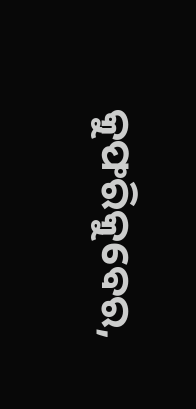କୁଫରିକୁବେର,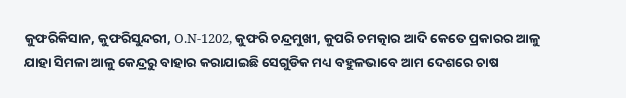କୁଫରିକିସାନ, କୁଫରିସୁନ୍ଦରୀ, O.N-1202, କୁଫରି ଚନ୍ଦ୍ରମୁଖୀ, କୁପରି ଚମତ୍କାର ଆଦି କେତେ ପ୍ରକାରର ଆଳୁ ଯାହା ସିମଳା ଆଳୁ କେନ୍ଦ୍ରରୁ ବାହାର କରାଯାଇଛି ସେଗୁଡିକ ମଧ୍ୟ ବହୁଳଭାବେ ଆମ ଦେଶରେ ଚାଷ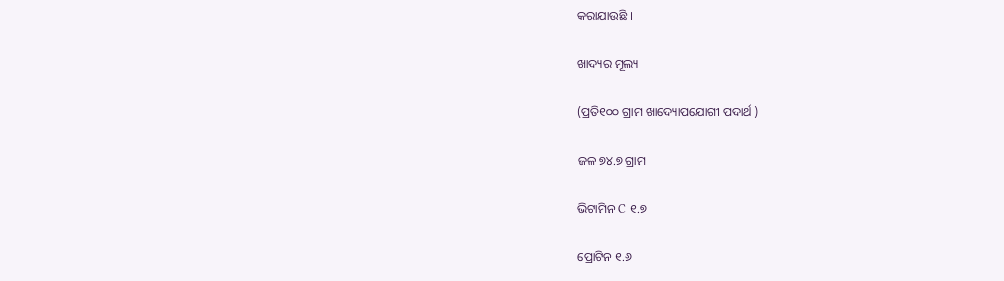କରାଯାଉଛି ।

ଖାଦ୍ୟର ମୂଲ୍ୟ

(ପ୍ରତି୧୦୦ ଗ୍ରାମ ଖାଦ୍ୟୋପଯୋଗୀ ପଦାର୍ଥ )

ଜଳ ୭୪.୭ ଗ୍ରାମ

ଭିଟାମିନ C ୧.୭

ପ୍ରୋଟିନ ୧.୬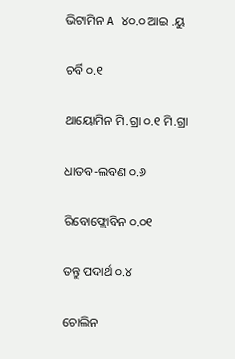ଭିଟାମିନ A ୪୦.୦ ଆଇ .ୟୁ

ଚର୍ବି ୦.୧

ଥାୟୋମିନ ମି.ଗ୍ରା ୦.୧ ମି.ଗ୍ରା

ଧାତବ-ଲବଣ ୦.୬

ରିବୋଫ୍ଲୋବିନ ୦.୦୧

ତନ୍ତୁ ପଦାର୍ଥ ୦.୪

ଚୋଲିନ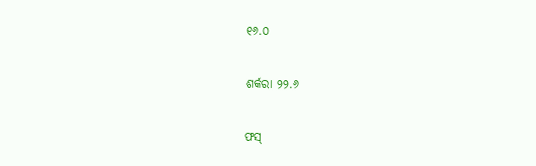୧୬.୦

ଶର୍କରା ୨୨.୬

ଫସ୍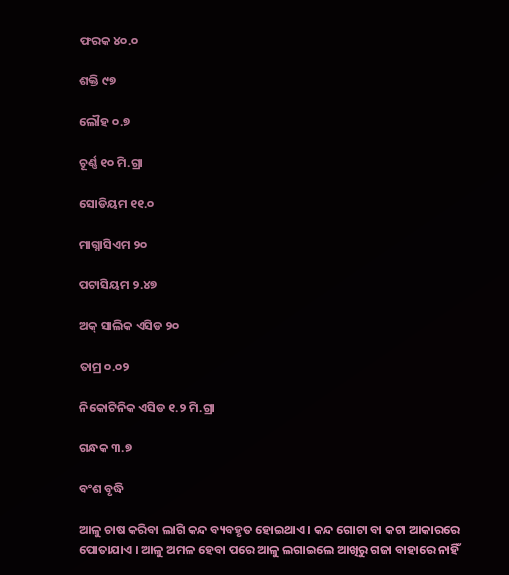ଫରକ ୪୦.୦

ଶକ୍ତି ୯୭

ଲୌହ ୦.୭

ଚୂର୍ଣ୍ଣ ୧୦ ମି.ଗ୍ରା

ସୋଡିୟମ ୧୧.୦

ମାଗ୍ନାସିଏମ ୨୦

ପଟାସିୟମ ୨.୪୭

ଅକ୍ ସାଲିକ ଏସିଡ ୨୦

ତାମ୍ର ୦.୦୨

ନିକୋଟିନିକ ଏସିଡ ୧.୨ ମି.ଗ୍ରା

ଗନ୍ଧକ ୩.୭

ବଂଶ ବୃଦ୍ଧି

ଆଳୁ ଚାଷ କରିବା ଲାଗି କନ୍ଦ ବ୍ୟବହୃତ ହୋଇଥାଏ । କନ୍ଦ ଗୋଟା ବା କଟା ଆକାରରେ ପୋତାଯାଏ । ଆଳୁ ଅମଳ ହେବା ପରେ ଆଳୁ ଲଗାଇଲେ ଆଖିରୁ ଗଜା ବାହାରେ ନାହିଁ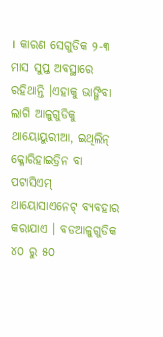। କାରଣ ସେଗୁଡିକ ୨-୩ ମାସ ସୁପ୍ତ ଅବସ୍ଥାରେ ରହିଥାନ୍ତି ।ଏହାକୁ ଭାଙ୍ଗିବା ଲାଗି ଆଳୁଗୁଡିକୁ ଥାୟୋୟୁରୀଆ, ଇଥିଲିନ୍ କ୍ଳୋରିହାଇଡ୍ରିନ ବା ପଟାସିଏମ୍ ଥାୟୋସାଏନେଟ୍ ବ୍ୟବହାର କରାଯାଏ । ବଡଆଳୁଗୁଡିକ ୪୦ ରୁ ୫୦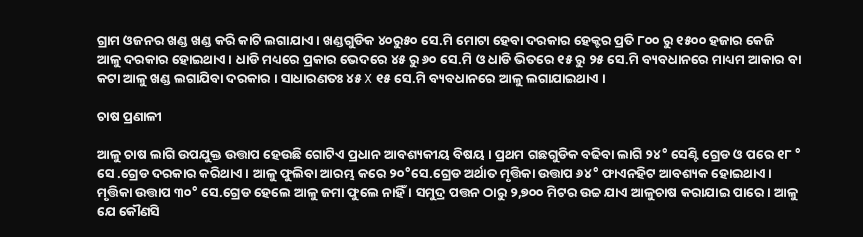ଗ୍ରାମ ଓଜନର ଖଣ୍ଡ ଖଣ୍ଡ କରି କାଟି ଲଗାଯାଏ । ଖଣ୍ଡଗୁଡିକ ୪୦ରୁ୫୦ ସେ.ମି ମୋଟା ହେବା ଦରକାର ହେକ୍ଟର ପ୍ରତି ୮୦୦ ରୁ ୧୫୦୦ ହଜାର କେଜି ଆଳୁ ଦରକାର ହୋଇଥାଏ । ଧାଡି ମଧ୍ୟରେ ପ୍ରକାର ଭେଦରେ ୪୫ ରୁ ୬୦ ସେ.ମି ଓ ଧାଡି ଭିତରେ ୧୫ ରୁ ୨୫ ସେ.ମି ବ୍ୟବଧାନରେ ମାଧ୍ୟମ ଆକାର ବା କଟା ଆଳୁ ଖଣ୍ଡ ଲଗାଯିବା ଦରକାର । ସାଧାରଣତଃ ୪୫ X ୧୫ ସେ.ମି ବ୍ୟବଧାନରେ ଆଳୁ ଲଗାଯାଇଥାଏ ।

ଚାଷ ପ୍ରଣାଳୀ

ଆଳୁ ଚାଷ ଲାଗି ଉପଯୁକ୍ତ ଉତ୍ତାପ ହେଉଛି ଗୋଟିଏ ପ୍ରଧାନ ଆବଶ୍ୟକୀୟ ବିଷୟ । ପ୍ରଥମ ଗଛଗୁଡିକ ବଢିବା ଲାଗି ୨୪° ସେଣ୍ଟି ଗ୍ରେଡ ଓ ପରେ ୧୮ ° ସେ .ଗ୍ରେଡ ଦରକାର କରିଥାଏ । ଆଳୁ ଫୁଲିବା ଆରମ୍ଭ କରେ ୨୦°ସେ.ଗ୍ରେଡ ଅର୍ଥାତ ମୃତ୍ତିକା ଉତ୍ତାପ ୬୪° ଫାଏନହିଟ ଆବଶ୍ୟକ ହୋଇଥାଏ । ମୃତ୍ତିକା ଉତ୍ତାପ ୩୦° ସେ.ଗ୍ରେଡ ହେଲେ ଆଳୁ ଜମା ଫୁଲେ ନାହିଁ । ସମୁଦ୍ର ପତ୍ତନ ଠାରୁ ୨,୭୦୦ ମିଟର ଉଚ୍ଚ ଯାଏ ଆଳୁଚାଷ କରାଯାଇ ପାରେ । ଆଳୁ ଯେ କୌଣସି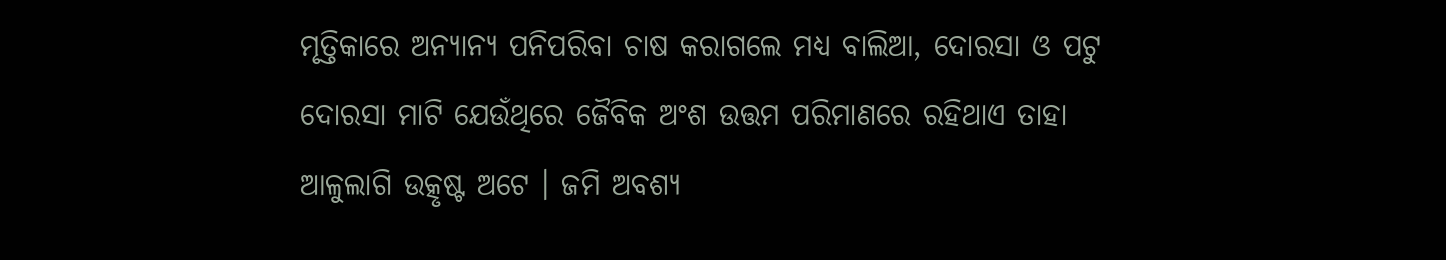ମୃତ୍ତିକାରେ ଅନ୍ୟାନ୍ୟ ପନିପରିବା ଚାଷ କରାଗଲେ ମଧ୍ୟ ବାଲିଆ, ଦୋରସା ଓ ପଟୁ ଦୋରସା ମାଟି ଯେଉଁଥିରେ ଜୈବିକ ଅଂଶ ଉତ୍ତମ ପରିମାଣରେ ରହିଥାଏ ତାହା ଆଳୁଲାଗି ଉତ୍କୃଷ୍ଟ ଅଟେ । ଜମି ଅବଶ୍ୟ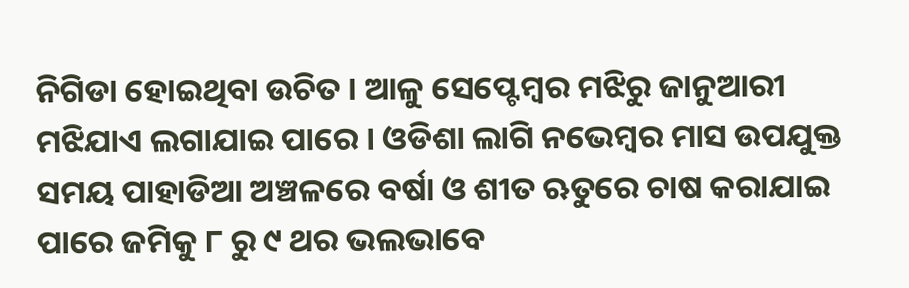ନିଗିଡା ହୋଇଥିବା ଉଚିତ । ଆଳୁ ସେପ୍ଟେମ୍ବର ମଝିରୁ ଜାନୁଆରୀ ମଝିଯାଏ ଲଗାଯାଇ ପାରେ । ଓଡିଶା ଲାଗି ନଭେମ୍ବର ମାସ ଉପଯୁକ୍ତ ସମୟ ପାହାଡିଆ ଅଞ୍ଚଳରେ ବର୍ଷା ଓ ଶୀତ ଋତୁରେ ଚାଷ କରାଯାଇ ପାରେ ଜମିକୁ ୮ ରୁ ୯ ଥର ଭଲଭାବେ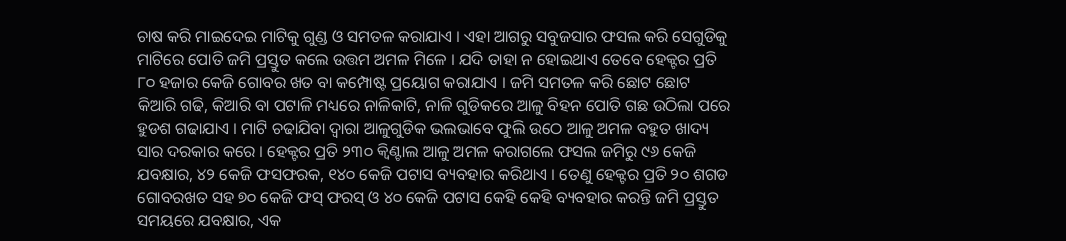ଚାଷ କରି ମାଇଦେଇ ମାଟିକୁ ଗୁଣ୍ଡ ଓ ସମତଳ କରାଯାଏ । ଏହା ଆଗରୁ ସବୁଜସାର ଫସଲ କରି ସେଗୁଡିକୁ ମାଟିରେ ପୋତି ଜମି ପ୍ରସ୍ତୁତ କଲେ ଉତ୍ତମ ଅମଳ ମିଳେ । ଯଦି ତାହା ନ ହୋଇଥାଏ ତେବେ ହେକ୍ଟର ପ୍ରତି ୮୦ ହଜାର କେଜି ଗୋବର ଖତ ବା କମ୍ପୋଷ୍ଟ ପ୍ରୟୋଗ କରାଯାଏ । ଜମି ସମତଳ କରି ଛୋଟ ଛୋଟ କିଆରି ଗଢି, କିଆରି ବା ପଟାଳି ମଧ୍ୟରେ ନାଳିକାଟି, ନାଳି ଗୁଡିକରେ ଆଳୁ ବିହନ ପୋତି ଗଛ ଉଠିଲା ପରେ ହୁଡଶ ଗଢାଯାଏ । ମାଟି ଚଢାଯିବା ଦ୍ଵାରା ଆଳୁଗୁଡିକ ଭଲଭାବେ ଫୁଲି ଉଠେ ଆଳୁ ଅମଳ ବହୁତ ଖାଦ୍ୟ ସାର ଦରକାର କରେ । ହେକ୍ଟର ପ୍ରତି ୨୩୦ କ୍ଵିଣ୍ଟାଲ ଆଳୁ ଅମଳ କରାଗଲେ ଫସଲ ଜମିରୁ ୯୬ କେଜି ଯବକ୍ଷାର, ୪୨ କେଜି ଫସଫରକ, ୧୪୦ କେଜି ପଟାସ ବ୍ୟବହାର କରିଥାଏ । ତେଣୁ ହେକ୍ଟର ପ୍ରତି ୨୦ ଶଗଡ ଗୋବରଖତ ସହ ୭୦ କେଜି ଫସ୍ ଫରସ୍ ଓ ୪୦ କେଜି ପଟାସ କେହି କେହି ବ୍ୟବହାର କରନ୍ତି ଜମି ପ୍ରସ୍ତୁତ ସମୟରେ ଯବକ୍ଷାର, ଏକ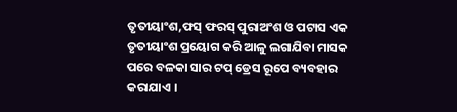ତୃତୀୟାଂଶ,ଫସ୍ ଫରସ୍ ପୁରାଅଂଶ ଓ ପଟାସ ଏକ ତୃତୀୟାଂଶ ପ୍ରୟୋଗ କରି ଆଳୁ ଲଗାଯିବା ମାସକ ପରେ ବଳକା ସାର ଟପ୍ ଡ୍ରେସ ରୂପେ ବ୍ୟବହାର କରାଯାଏ ।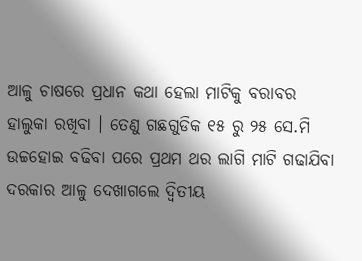ଆଳୁ ଚାଷରେ ପ୍ରଧାନ କଥା ହେଲା ମାଟିକୁ ବରାବର ହାଲୁକା ରଖିବା । ତେଣୁ ଗଛଗୁଡିକ ୧୫ ରୁ ୨୫ ସେ.ମି ଉଚ୍ଚହୋଇ ବଢିବା ପରେ ପ୍ରଥମ ଥର ଲାଗି ମାଟି ଗଢାଯିବା ଦରକାର ଆଳୁ ଦେଖାଗଲେ ଦ୍ଵିତୀୟ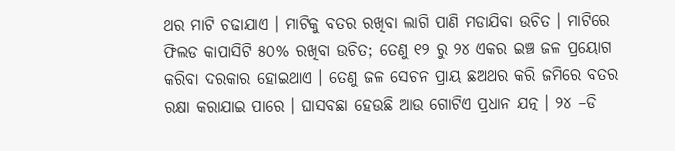ଥର ମାଟି ଚଢାଯାଏ । ମାଟିକୁ ବତର ରଖିବା ଲାଗି ପାଣି ମଡାଯିବା ଉଚିତ । ମାଟିରେ ଫିଲଡ କାପାସିଟି ୫୦% ରଖିବା ଉଚିତ; ତେଣୁ ୧୨ ରୁ ୨୪ ଏକର ଇଞ୍ଚ ଜଳ ପ୍ରୟୋଗ କରିବା ଦରକାର ହୋଇଥାଏ । ତେଣୁ ଜଳ ସେଚନ ପ୍ରାୟ ଛଅଥର କରି ଜମିରେ ବତର ରକ୍ଷା କରାଯାଇ ପାରେ । ଘାସବଛା ହେଉଛି ଆଉ ଗୋଟିଏ ପ୍ରଧାନ ଯତ୍ନ । ୨୪ –ଡି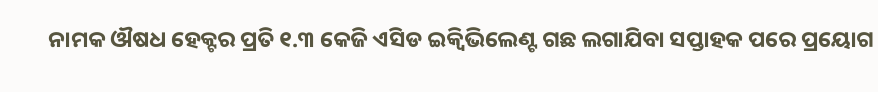ନାମକ ଔଷଧ ହେକ୍ଟର ପ୍ରତି ୧.୩ କେଜି ଏସିଡ ଇକ୍ବିଭିଲେଣ୍ଟ ଗଛ ଲଗାଯିବା ସପ୍ତାହକ ପରେ ପ୍ରୟୋଗ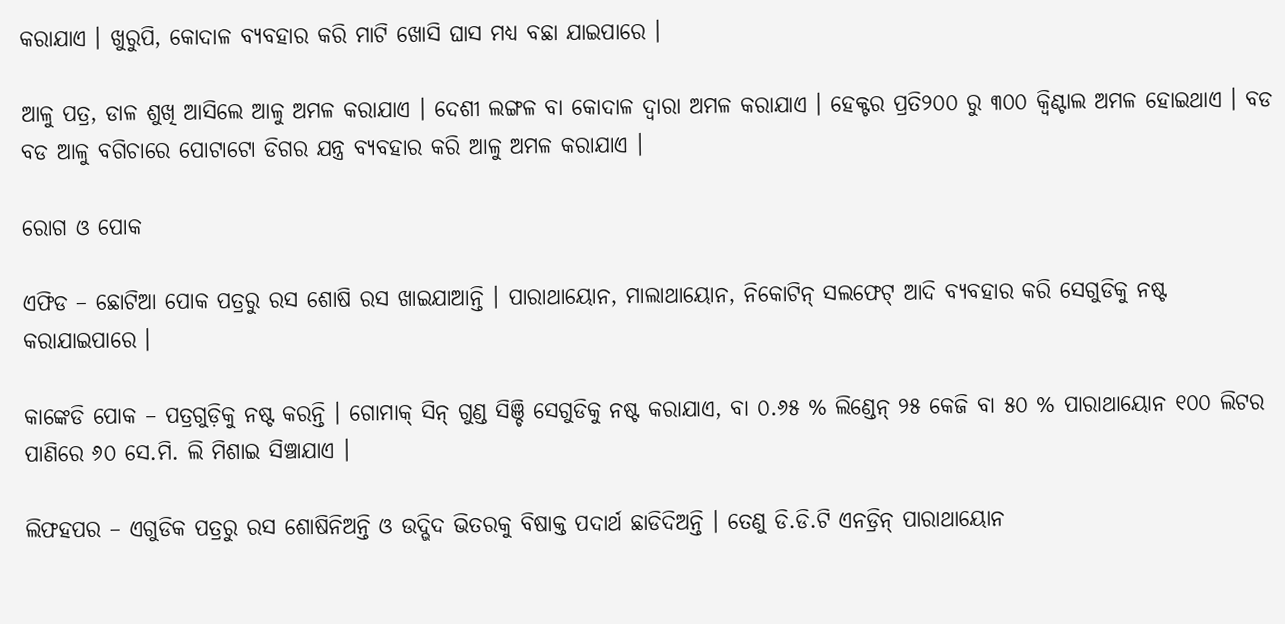କରାଯାଏ । ଖୁରୁପି, କୋଦାଳ ବ୍ୟବହାର କରି ମାଟି ଖୋସି ଘାସ ମଧ୍ୟ ବଛା ଯାଇପାରେ ।

ଆଳୁ ପତ୍ର, ଡାଳ ଶୁଖି ଆସିଲେ ଆଳୁ ଅମଳ କରାଯାଏ । ଦେଶୀ ଲଙ୍ଗଳ ବା କୋଦାଳ ଦ୍ଵାରା ଅମଳ କରାଯାଏ । ହେକ୍ଟର ପ୍ରତି୨୦୦ ରୁ ୩୦୦ କ୍ଵିଣ୍ଟାଲ ଅମଳ ହୋଇଥାଏ । ବଡ ବଡ ଆଳୁ ବଗିଚାରେ ପୋଟାଟୋ ଡିଗର ଯନ୍ତ୍ର ବ୍ୟବହାର କରି ଆଳୁ ଅମଳ କରାଯାଏ ।

ରୋଗ ଓ ପୋକ

ଏଫିଡ – ଛୋଟିଆ ପୋକ ପତ୍ରରୁ ରସ ଶୋଷି ରସ ଖାଇଯାଆନ୍ତି । ପାରାଥାୟୋନ, ମାଲାଥାୟୋନ, ନିକୋଟିନ୍ ସଲଫେଟ୍ ଆଦି ବ୍ୟବହାର କରି ସେଗୁଡିକୁ ନଷ୍ଟ କରାଯାଇପାରେ ।

କାଙ୍କେଡି ପୋକ – ପତ୍ରଗୁଡ଼ିକୁ ନଷ୍ଟ କରନ୍ତି । ଗୋମାକ୍ ସିନ୍ ଗୁଣ୍ଡ ସିଞ୍ଚି ସେଗୁଡିକୁ ନଷ୍ଟ କରାଯାଏ, ବା ୦.୬୫ % ଲିଣ୍ଡେନ୍ ୨୫ କେଜି ବା ୫୦ % ପାରାଥାୟୋନ ୧୦୦ ଲିଟର ପାଣିରେ ୬୦ ସେ.ମି. ଲି ମିଶାଇ ସିଞ୍ଚାଯାଏ ।

ଲିଫହପର – ଏଗୁଡିକ ପତ୍ରରୁ ରସ ଶୋଷିନିଅନ୍ତି ଓ ଉଦ୍ଭିଦ ଭିତରକୁ ବିଷାକ୍ତ ପଦାର୍ଥ ଛାଡିଦିଅନ୍ତି । ତେଣୁ ଡି.ଡି.ଟି ଏନଡ୍ରିନ୍ ପାରାଥାୟୋନ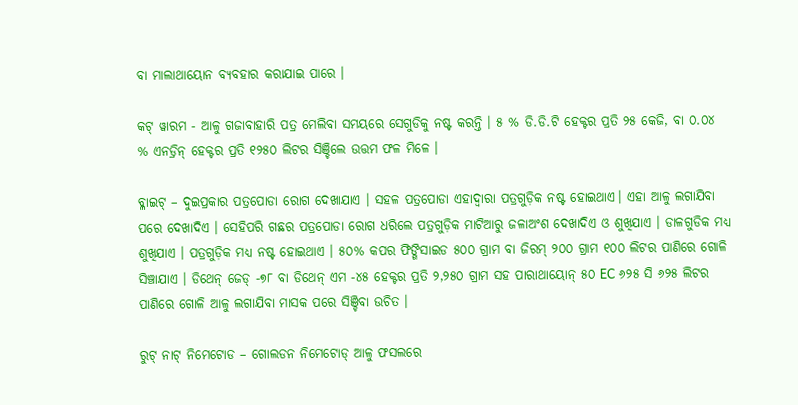ବା ମାଲାଥାୟୋନ ବ୍ୟବହାର କରାଯାଇ ପାରେ ।

କଟ୍ ୱାରମ - ଆଳୁ ଗଜାବାହାରି ପତ୍ର ମେଲିବା ସମୟରେ ସେଗୁଡିକୁ ନଷ୍ଟ କରନ୍ତି । ୫ % ଡି.ଡି.ଟି ହେକ୍ଟର ପ୍ରତି ୨୫ କେଜି, ବା ୦.୦୪ % ଏନଡ୍ରିନ୍ ହେକ୍ଟର ପ୍ରତି ୧୨୫୦ ଲିଟର ସିଞ୍ଚିଲେ ଉତ୍ତମ ଫଳ ମିଳେ ।

ବ୍ଳାଇଟ୍ – ଦୁଇପ୍ରକାର ପତ୍ରପୋଡା ରୋଗ ଦେଖାଯାଏ । ସହଳ ପତ୍ରପୋଡା ଏହାଦ୍ଵାରା ପତ୍ରଗୁଡ଼ିକ ନଷ୍ଟ ହୋଇଥାଏ। ଏହା ଆଳୁ ଲଗାଯିବା ପରେ ଦେଖାଦିଏ । ସେହିପରି ଗଛର ପତ୍ରପୋଡା ରୋଗ ଧରିଲେ ପତ୍ରଗୁଡ଼ିକ ମାଟିଆରୁ ଜଳାଅଂଶ ଦେଖାଦିଏ ଓ ଶୁଖିଯାଏ । ଡାଳଗୁଡିକ ମଧ୍ୟ ଶୁଖିଯାଏ । ପତ୍ରଗୁଡ଼ିକ ମଧ୍ୟ ନଷ୍ଟ ହୋଇଥାଏ । ୫୦% କପର ଫିଙ୍ଗିସାଇଡ ୫୦୦ ଗ୍ରାମ ବା ଜିରମ୍ ୨୦୦ ଗ୍ରାମ ୧୦୦ ଲିଟର ପାଣିରେ ଗୋଳି ସିଞ୍ଚାଯାଏ । ଡିଥେନ୍ ଜେଡ୍ -୭୮ ବା ଡିଥେନ୍ ଏମ -୪୫ ହେକ୍ଟର ପ୍ରତି ୨,୨୫୦ ଗ୍ରାମ ସହ ପାରାଥାୟୋନ୍ ୫୦ EC ୬୨୫ ସି ୬୨୫ ଲିଟର ପାଣିରେ ଗୋଳି ଆଳୁ ଲଗାଯିବା ମାସକ ପରେ ସିଞ୍ଚିବା ଉଚିତ ।

ରୁଟ୍ ନାଟ୍ ନିମେଟୋଡ – ଗୋଲଡନ ନିମେଟୋଡ୍ ଆଳୁ ଫସଲରେ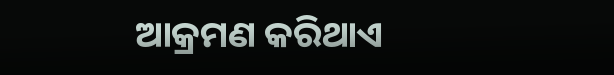ଆକ୍ରମଣ କରିଥାଏ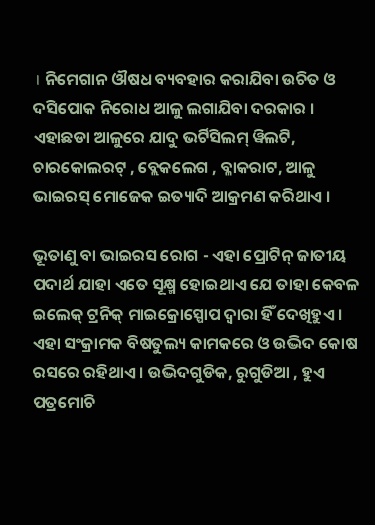। ନିମେଗାନ ଔଷଧ ବ୍ୟବହାର କରାଯିବା ଉଚିତ ଓ ଦସିପୋକ ନିରୋଧ ଆଳୁ ଲଗାଯିବା ଦରକାର । ଏହାଛଡା ଆଳୁରେ ଯାଦୁ ଭର୍ଟିସିଲମ୍ ୱିଲଟି, ଚାରକୋଲରଟ୍ , ବ୍ଲେକଲେଗ , ବ୍ଳାକରାଟ, ଆଳୁ ଭାଇରସ୍ ମୋଜେକ ଇତ୍ୟାଦି ଆକ୍ରମଣ କରିଥାଏ ।

ଭୂତାଣୁ ବା ଭାଇରସ ରୋଗ - ଏହା ପ୍ରୋଟିନ୍ ଜାତୀୟ ପଦାର୍ଥ ଯାହା ଏତେ ସୂକ୍ଷ୍ମ ହୋଇଥାଏ ଯେ ତାହା କେବଳ ଇଲେକ୍ ଟ୍ରନିକ୍ ମାଇକ୍ରୋସ୍ପୋପ ଦ୍ଵାରା ହିଁ ଦେଖିହୁଏ । ଏହା ସଂକ୍ରାମକ ବିଷତୁଲ୍ୟ କାମକରେ ଓ ଉଦ୍ଭିଦ କୋଷ ରସରେ ରହିଥାଏ । ଉଦ୍ଭିଦଗୁଡିକ, ରୁଗୁଡିଆ , ହୁଏ ପତ୍ରମୋଚି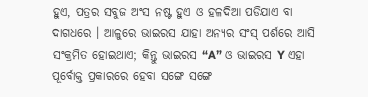ହୁଏ, ପତ୍ରର ସବୁଜ ଅଂସ ନଷ୍ଟ ହୁଏ ଓ ହଳଦିଆ ପଡିଯାଏ ବା ଦାଗଧରେ । ଆଳୁରେ ଭାଇରସ ଯାହା ଅନ୍ୟର ସଂସ୍ ପର୍ଶରେ ଆସି ସଂକ୍ରମିତ ହୋଇଥାଏ; କିନ୍ତୁ ଭାଇରସ “A” ଓ ଭାଇରସ Y ଏହା ପୂର୍ବୋକ୍ତ ପ୍ରକାରରେ ହେବା ସଙ୍ଗେ ସଙ୍ଗେ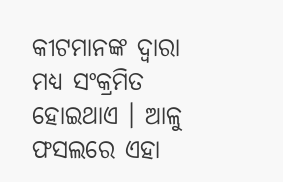କୀଟମାନଙ୍କ ଦ୍ଵାରା ମଧ୍ୟ ସଂକ୍ରମିତ ହୋଇଥାଏ । ଆଳୁ ଫସଲରେ ଏହା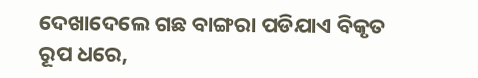ଦେଖାଦେଲେ ଗଛ ବାଙ୍ଗରା ପଡିଯାଏ ବିକୃତ ରୂପ ଧରେ,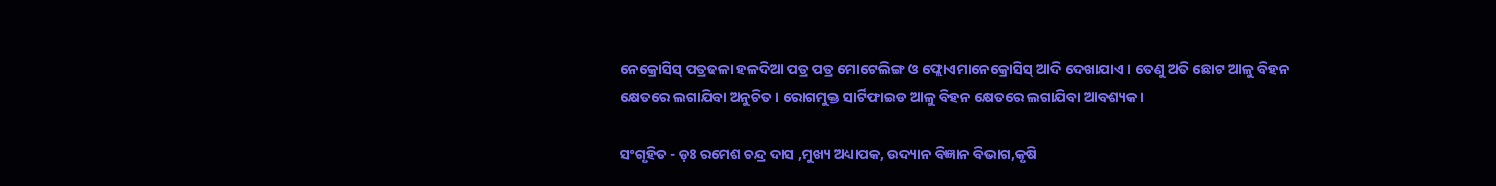ନେକ୍ରୋସିସ୍ ପତ୍ରଢଳା ହଳଦିଆ ପତ୍ର ପତ୍ର ମୋଟେଲିଙ୍ଗ ଓ ଫ୍ଲୋଏମାନେକ୍ରୋସିସ୍ ଆଦି ଦେଖାଯାଏ । ତେଣୁ ଅତି ଛୋଟ ଆଳୁ ବିହନ କ୍ଷେତରେ ଲଗାଯିବା ଅନୁଚିତ । ରୋଗମୁକ୍ତ ସାର୍ଟିଫାଇଡ ଆଳୁ ବିହନ କ୍ଷେତରେ ଲଗାଯିବା ଆବଶ୍ୟକ ।

ସଂଗୃହିତ - ଡ଼ଃ ରମେଶ ଚନ୍ଦ୍ର ଦାସ ,ମୁଖ୍ୟ ଅଧ୍ୟାପକ, ଉଦ୍ୟାନ ବିଜ୍ଞାନ ବିଭାଗ,କୃଷି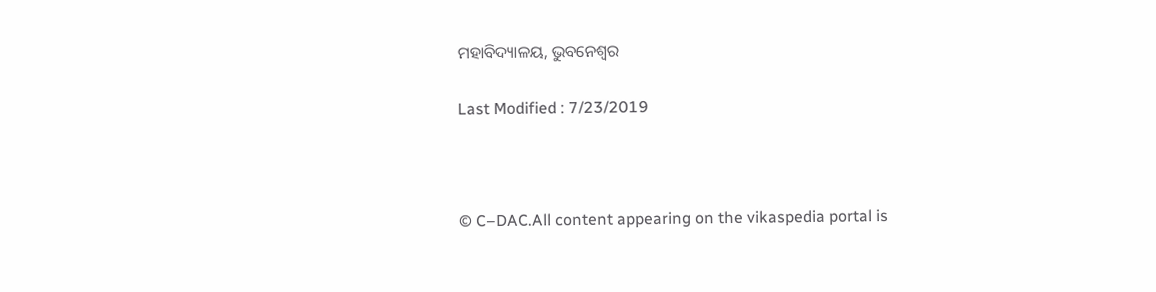ମହାବିଦ୍ୟାଳୟ, ଭୁବନେଶ୍ଵର

Last Modified : 7/23/2019



© C–DAC.All content appearing on the vikaspedia portal is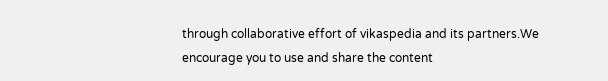through collaborative effort of vikaspedia and its partners.We encourage you to use and share the content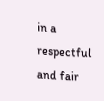in a respectful and fair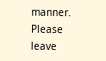manner. Please leave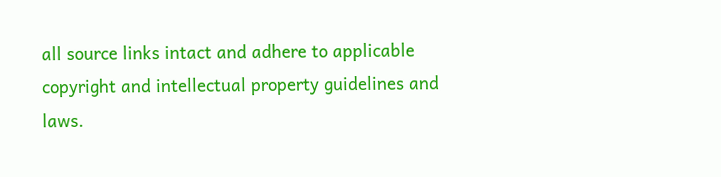all source links intact and adhere to applicable copyright and intellectual property guidelines and laws.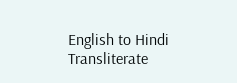English to Hindi Transliterate